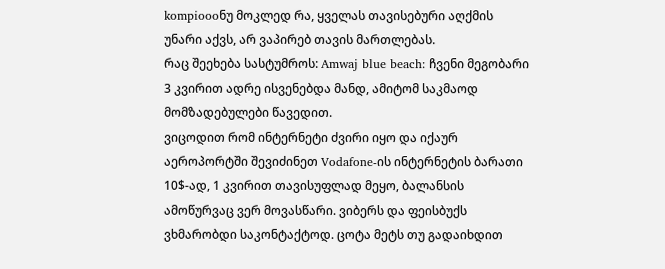kompioooნუ მოკლედ რა, ყველას თავისებური აღქმის უნარი აქვს, არ ვაპირებ თავის მართლებას.
რაც შეეხება სასტუმროს: Amwaj blue beach: ჩვენი მეგობარი 3 კვირით ადრე ისვენებდა მანდ, ამიტომ საკმაოდ მომზადებულები წავედით.
ვიცოდით რომ ინტერნეტი ძვირი იყო და იქაურ აეროპორტში შევიძინეთ Vodafone-ის ინტერნეტის ბარათი 10$-ად, 1 კვირით თავისუფლად მეყო, ბალანსის ამოწურვაც ვერ მოვასწარი. ვიბერს და ფეისბუქს ვხმარობდი საკონტაქტოდ. ცოტა მეტს თუ გადაიხდით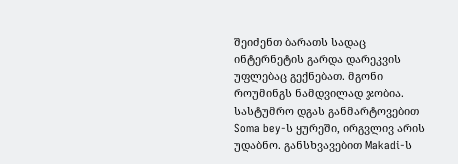შეიძენთ ბარათს სადაც ინტერნეტის გარდა დარეკვის უფლებაც გექნებათ. მგონი როუმინგს ნამდვილად ჯობია.
სასტუმრო დგას განმარტოვებით Soma bey-ს ყურეში, ირგვლივ არის უდაბნო. განსხვავებით Makadi-ს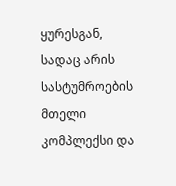ყურესგან, სადაც არის სასტუმროების მთელი კომპლექსი და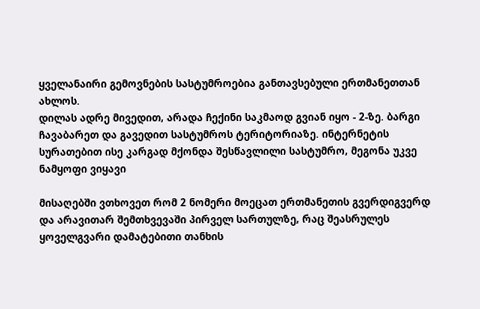ყველანაირი გემოვნების სასტუმროებია განთავსებული ერთმანეთთან ახლოს.
დილას ადრე მივედით, არადა ჩექინი საკმაოდ გვიან იყო - 2-ზე. ბარგი ჩავაბარეთ და გავედით სასტუმროს ტერიტორიაზე. ინტერნეტის სურათებით ისე კარგად მქონდა შესწავლილი სასტუმრო, მეგონა უკვე ნამყოფი ვიყავი

მისაღებში ვთხოვეთ რომ 2 ნომერი მოეცათ ერთმანეთის გვერდიგვერდ და არავითარ შემთხვევაში პირველ სართულზე, რაც შეასრულეს ყოველგვარი დამატებითი თანხის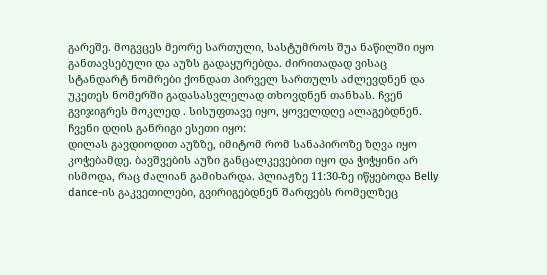გარეშე. მოგვცეს მეორე სართული, სასტუმროს შუა ნაწილში იყო განთავსებული და აუზს გადაყურებდა. ძირითადად ვისაც სტანდარტ ნომრები ქონდათ პირველ სართულს აძლევდნენ და უკეთეს ნომერში გადასასვლელად თხოვდნენ თანხას. ჩვენ გვიჯიგრეს მოკლედ . სისუფთავე იყო, ყოველდღე ალაგებდნენ.
ჩვენი დღის განრიგი ესეთი იყო:
დილას გავდიოდით აუზზე, იმიტომ რომ სანაპიროზე ზღვა იყო კოჭებამდე. ბავშვების აუზი განცალკევებით იყო და ჭიჭყინი არ ისმოდა, რაც ძალიან გამიხარდა. პლიაჟზე 11:30-ზე იწყებოდა Belly dance-ის გაკვეთილები, გვირიგებდნენ შარფებს რომელზეც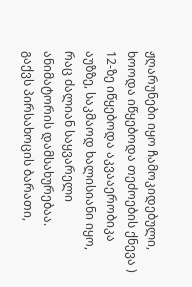ჟღარუნები იყო ჩამოკიდებული, ხოოდა იწყებოდა თეძოების ქნევა )
12-ზე იწყებოდა აკვააერობიკა აუზზე, საკმაოდ ხალისიანი იყო, რაც ძალიან საყვარელი ანიმატორის დამსახურებაა.
გაქვს პირსახოცის ბარათი,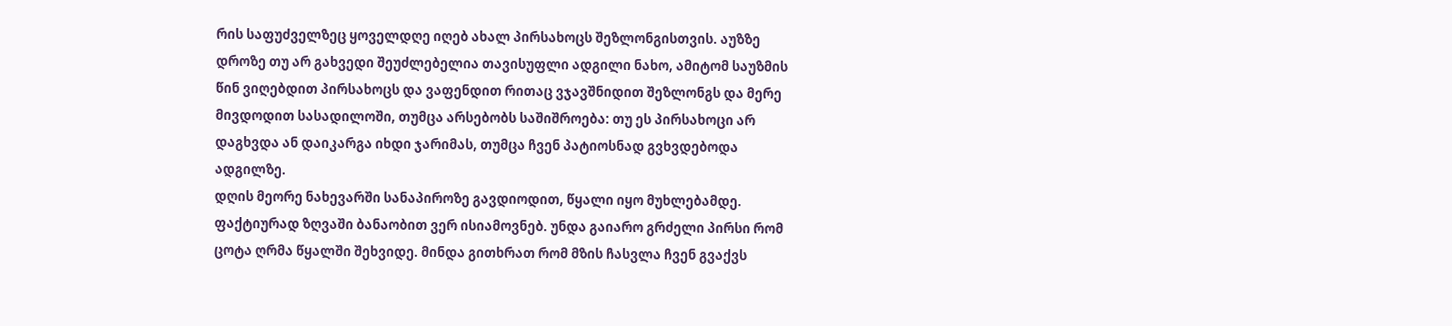რის საფუძველზეც ყოველდღე იღებ ახალ პირსახოცს შეზლონგისთვის. აუზზე დროზე თუ არ გახვედი შეუძლებელია თავისუფლი ადგილი ნახო, ამიტომ საუზმის წინ ვიღებდით პირსახოცს და ვაფენდით რითაც ვჯავშნიდით შეზლონგს და მერე მივდოდით სასადილოში, თუმცა არსებობს საშიშროება: თუ ეს პირსახოცი არ დაგხვდა ან დაიკარგა იხდი ჯარიმას, თუმცა ჩვენ პატიოსნად გვხვდებოდა ადგილზე.
დღის მეორე ნახევარში სანაპიროზე გავდიოდით, წყალი იყო მუხლებამდე. ფაქტიურად ზღვაში ბანაობით ვერ ისიამოვნებ. უნდა გაიარო გრძელი პირსი რომ ცოტა ღრმა წყალში შეხვიდე. მინდა გითხრათ რომ მზის ჩასვლა ჩვენ გვაქვს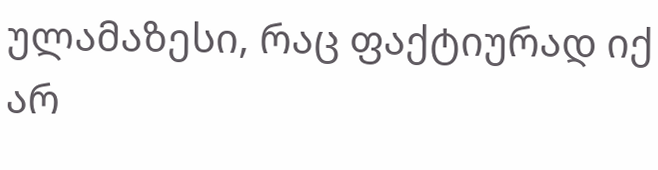ულამაზესი, რაც ფაქტიურად იქ არ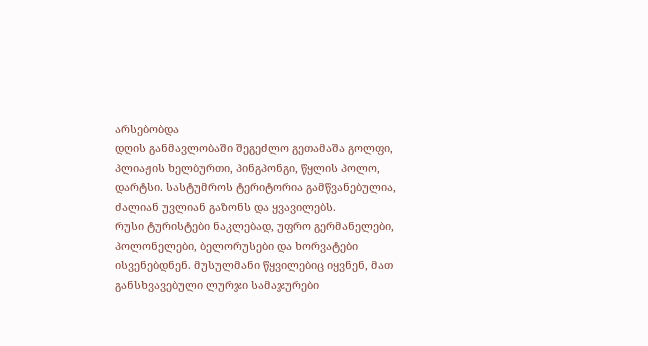არსებობდა
დღის განმავლობაში შეგეძლო გეთამაშა გოლფი, პლიაჟის ხელბურთი, პინგპონგი, წყლის პოლო, დარტსი. სასტუმროს ტერიტორია გამწვანებულია, ძალიან უვლიან გაზონს და ყვავილებს.
რუსი ტურისტები ნაკლებად, უფრო გერმანელები, პოლონელები, ბელორუსები და ხორვატები ისვენებდნენ. მუსულმანი წყვილებიც იყვნენ, მათ განსხვავებული ლურჯი სამაჯურები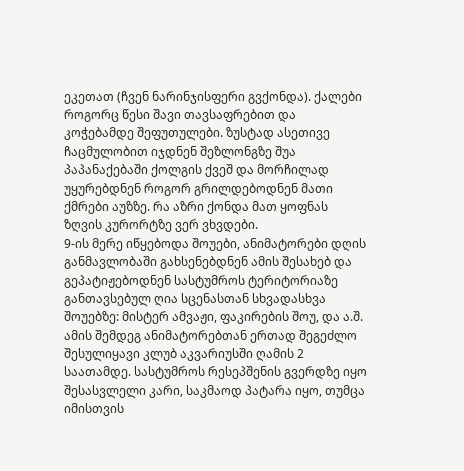ეკეთათ (ჩვენ ნარინჯისფერი გვქონდა). ქალები როგორც წესი შავი თავსაფრებით და კოჭებამდე შეფუთულები. ზუსტად ასეთივე ჩაცმულობით იჯდნენ შეზლონგზე შუა პაპანაქებაში ქოლგის ქვეშ და მორჩილად უყურებდნენ როგორ გრილდებოდნენ მათი ქმრები აუზზე. რა აზრი ქონდა მათ ყოფნას ზღვის კურორტზე ვერ ვხვდები.
9-ის მერე იწყებოდა შოუები, ანიმატორები დღის განმავლობაში გახსენებდნენ ამის შესახებ და გეპატიჟებოდნენ სასტუმროს ტერიტორიაზე განთავსებულ ღია სცენასთან სხვადასხვა შოუებზე: მისტერ ამვაჟი, ფაკირების შოუ, და ა.შ.
ამის შემდეგ ანიმატორებთან ერთად შეგეძლო შესულიყავი კლუბ აკვარიუსში ღამის 2 საათამდე. სასტუმროს რესეპშენის გვერდზე იყო შესასვლელი კარი, საკმაოდ პატარა იყო, თუმცა იმისთვის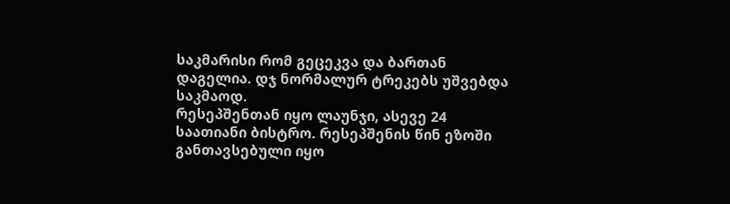საკმარისი რომ გეცეკვა და ბართან დაგელია. დჯ ნორმალურ ტრეკებს უშვებდა საკმაოდ.
რესეპშენთან იყო ლაუნჯი, ასევე 24 საათიანი ბისტრო. რესეპშენის წინ ეზოში განთავსებული იყო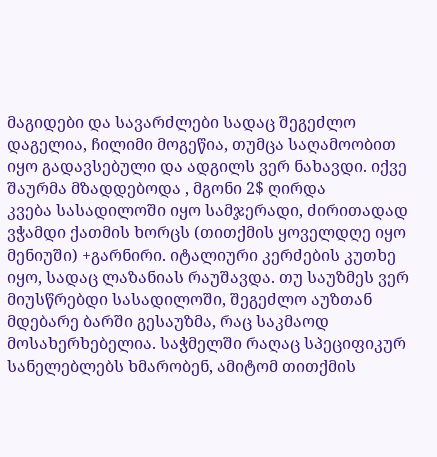მაგიდები და სავარძლები სადაც შეგეძლო დაგელია, ჩილიმი მოგეწია, თუმცა საღამოობით იყო გადავსებული და ადგილს ვერ ნახავდი. იქვე შაურმა მზადდებოდა , მგონი 2$ ღირდა
კვება სასადილოში იყო სამჯერადი, ძირითადად ვჭამდი ქათმის ხორცს (თითქმის ყოველდღე იყო მენიუში) +გარნირი. იტალიური კერძების კუთხე იყო, სადაც ლაზანიას რაუშავდა. თუ საუზმეს ვერ მიუსწრებდი სასადილოში, შეგეძლო აუზთან მდებარე ბარში გესაუზმა, რაც საკმაოდ მოსახერხებელია. საჭმელში რაღაც სპეციფიკურ სანელებლებს ხმარობენ, ამიტომ თითქმის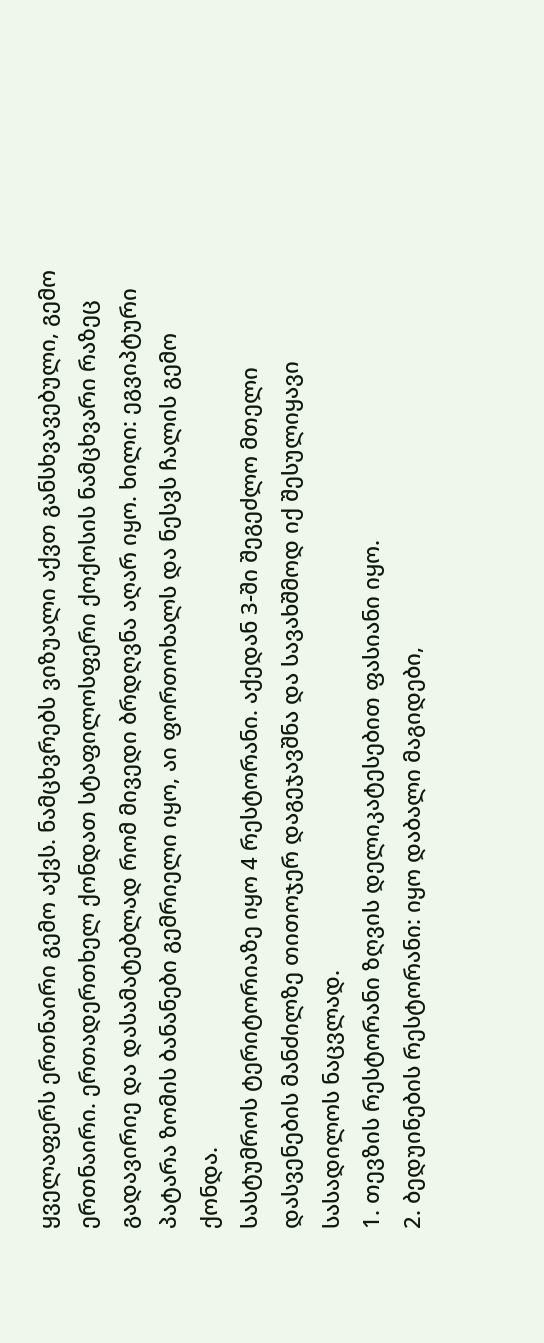ყველაფერს ერთნაირი გემო აქვს. ნამცხვრებს ვიზუალი აქვთ განსხვავებული, გემო ერთნაირი. ერთადერთხელ ქონდათ სტაფილოსფერი ქოქოსის ნამცხვარი რაზეც გადავირიე და დასამატებლად რომ მივედი ბრდღვნა აღარ იყო. ხილი: ეგვიპტური პატარა ზომის ბანანები გემრიელი იყო, აი ფორთოხალს და ნესვს ჩალის გემო ქონდა.
სასტუმროს ტერიტორიაზე იყო 4 რესტორანი. აქედან 3-ში შეგეძლო მთელი დასვენების მანძილზე თითოჯერ დაგეჯავშნა და სავახშმოდ იქ შესულიყავი სასადილოს ნაცვლად.
1. თევზის რესტორანი ზღვის დელიკატესებით ფასიანი იყო.
2. ბედუინების რესტორანი: იყო დაბალი მაგიდები,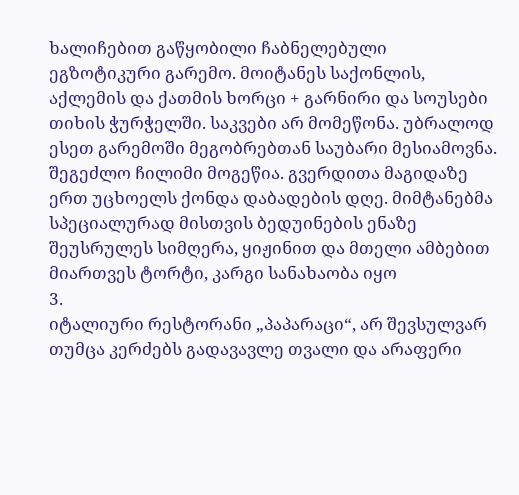ხალიჩებით გაწყობილი ჩაბნელებული ეგზოტიკური გარემო. მოიტანეს საქონლის, აქლემის და ქათმის ხორცი + გარნირი და სოუსები თიხის ჭურჭელში. საკვები არ მომეწონა. უბრალოდ ესეთ გარემოში მეგობრებთან საუბარი მესიამოვნა. შეგეძლო ჩილიმი მოგეწია. გვერდითა მაგიდაზე ერთ უცხოელს ქონდა დაბადების დღე. მიმტანებმა სპეციალურად მისთვის ბედუინების ენაზე შეუსრულეს სიმღერა, ყიჟინით და მთელი ამბებით მიართვეს ტორტი, კარგი სანახაობა იყო
3.
იტალიური რესტორანი „პაპარაცი“, არ შევსულვარ თუმცა კერძებს გადავავლე თვალი და არაფერი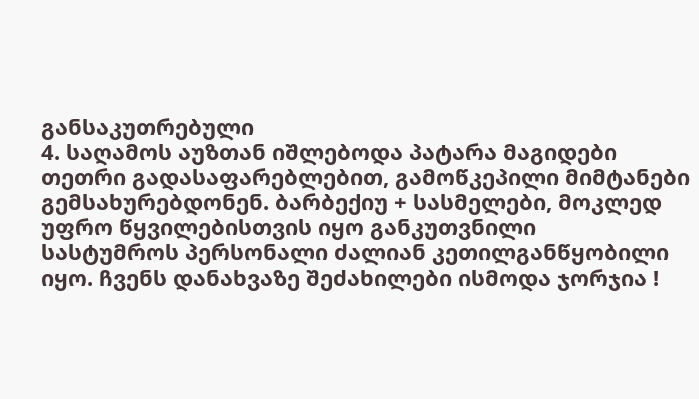განსაკუთრებული
4. საღამოს აუზთან იშლებოდა პატარა მაგიდები თეთრი გადასაფარებლებით, გამოწკეპილი მიმტანები გემსახურებდონენ. ბარბექიუ + სასმელები, მოკლედ უფრო წყვილებისთვის იყო განკუთვნილი
სასტუმროს პერსონალი ძალიან კეთილგანწყობილი იყო. ჩვენს დანახვაზე შეძახილები ისმოდა ჯორჯია !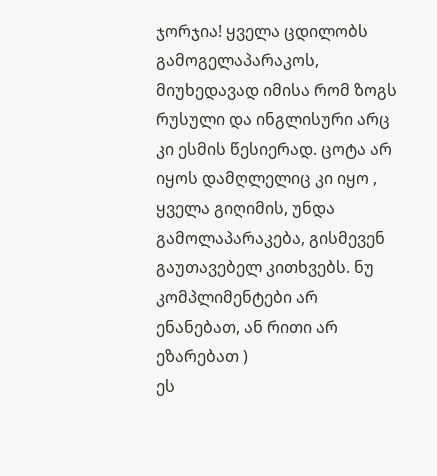ჯორჯია! ყველა ცდილობს გამოგელაპარაკოს, მიუხედავად იმისა რომ ზოგს რუსული და ინგლისური არც კი ესმის წესიერად. ცოტა არ იყოს დამღლელიც კი იყო , ყველა გიღიმის, უნდა გამოლაპარაკება, გისმევენ გაუთავებელ კითხვებს. ნუ კომპლიმენტები არ ენანებათ, ან რითი არ ეზარებათ )
ეს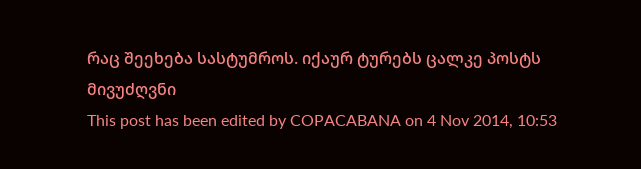რაც შეეხება სასტუმროს. იქაურ ტურებს ცალკე პოსტს მივუძღვნი
This post has been edited by COPACABANA on 4 Nov 2014, 10:53